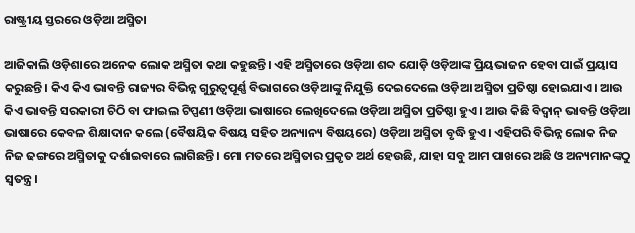ରାଷ୍ଟ୍ରୀୟ ସ୍ତରରେ ଓଡ଼ିଆ ଅସ୍ମିତା

ଆଜିକାଲି ଓଡ଼ିଶାରେ ଅନେକ ଲୋକ ଅସ୍ମିତା କଥା କହୁଛନ୍ତି। ଏହି ଅସ୍ମିତାରେ ଓଡ଼ିଆ ଶବ୍ଦ ଯୋଡ଼ି ଓଡ଼ିଆଙ୍କ ପ୍ରିୟଭାଜନ ହେବା ପାଇଁ ପ୍ରୟାସ କରୁଛନ୍ତି। କିଏ କିଏ ଭାବନ୍ତି ରାଜ୍ୟର ବିଭିନ୍ନ ଗୁରୁତ୍ୱପୂର୍ଣ୍ଣ ବିଭାଗରେ ଓଡ଼ିଆଙ୍କୁ ନିଯୁକ୍ତି ଦେଇଦେଲେ ଓଡ଼ିଆ ଅସ୍ମିତା ପ୍ରତିଷ୍ଠା ହୋଇଯାଏ। ଆଉ କିଏ ଭାବନ୍ତି ସରକାରୀ ଚିଠି ବା ଫାଇଲ ଟିପ୍ପଣୀ ଓଡ଼ିଆ ଭାଷାରେ ଲେଖିଦେଲେ ଓଡ଼ିଆ ଅସ୍ମିତା ପ୍ରତିଷ୍ଠା ହୁଏ। ଆଉ କିଛି ବିଦ୍ୱାନ୍‌ ଭାବନ୍ତି ଓଡ଼ିଆ ଭାଷାରେ କେବଳ ଶିକ୍ଷାଦାନ କଲେ (ବୈଷୟିକ ବିଷୟ ସହିତ ଅନ୍ୟାନ୍ୟ ବିଷୟରେ) ଓଡ଼ିଆ ଅସ୍ମିତା ବୃଦ୍ଧି ହୁଏ। ଏହିପରି ବିଭିନ୍ନ ଲୋକ ନିଜ ନିଜ ଢଙ୍ଗରେ ଅସ୍ମିତାକୁ ଦର୍ଶାଇବାରେ ଲାଗିଛନ୍ତି। ମୋ ମତରେ ଅସ୍ମିତାର ପ୍ରକୃତ ଅର୍ଥ ହେଉଛି, ଯାହା ସବୁ ଆମ ପାଖରେ ଅଛି ଓ ଅନ୍ୟମାନଙ୍କଠୁ ସ୍ବତନ୍ତ୍ର।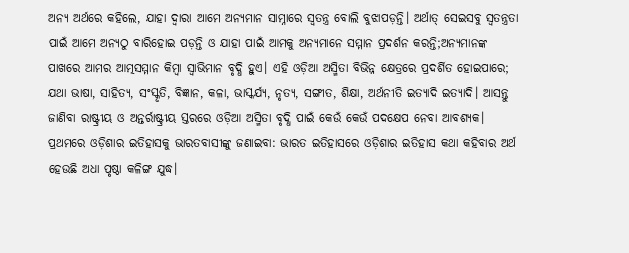ଅନ୍ୟ ଅର୍ଥରେ କହିଲେ, ଯାହା ଦ୍ୱାରା ଆମେ ଅନ୍ୟମାନ ସାମ୍ନାରେ ସ୍ବତନ୍ତ୍ର ବୋଲି ବୁଝାପଡ଼ନ୍ତି। ଅର୍ଥାତ୍‌ ସେଇସବୁ ସ୍ବତନ୍ତ୍ରତା ପାଇଁ ଆମେ ଅନ୍ୟଠୁ ବାରିହୋଇ ପଡ଼ନ୍ତି ଓ ଯାହା ପାଇଁ ଆମକୁ ଅନ୍ୟମାନେ ସମ୍ମାନ ପ୍ରଦର୍ଶନ କରନ୍ତି;ଅନ୍ୟମାନଙ୍କ ପାଖରେ ଆମର ଆତ୍ମସମ୍ମାନ କିମ୍ବା ସ୍ବାଭିମାନ ବୃଦ୍ଧି ହୁଏ। ଏହି ଓଡ଼ିଆ ଅସ୍ମିତା ବିଭିନ୍ନ କ୍ଷେତ୍ରରେ ପ୍ରଦର୍ଶିତ ହୋଇପାରେ; ଯଥା ଭାଷା, ସାହିତ୍ୟ, ସଂସ୍କୃତି, ବିଜ୍ଞାନ, କଳା, ଭାସ୍କର୍ଯ୍ୟ, ନୃତ୍ୟ, ସଙ୍ଗୀତ, ଶିକ୍ଷା, ଅର୍ଥନୀତି ଇତ୍ୟାଦି ଇତ୍ୟାଦି। ଆସନ୍ତୁ ଜାଣିବା ରାଷ୍ଟ୍ରୀୟ ଓ ଅନ୍ତର୍ରାଷ୍ଟ୍ରୀୟ ସ୍ତରରେ ଓଡ଼ିଆ ଅସ୍ମିତା ବୃଦ୍ଧି ପାଇଁ କେଉଁ କେଉଁ ପଦକ୍ଷେପ ନେବା ଆବଶ୍ୟକ।
ପ୍ରଥମରେ ଓଡ଼ିଶାର ଇତିହାସକୁ ଭାରତବାସୀଙ୍କୁ ଜଣାଇବା: ଭାରତ ଇତିହାସରେ ଓଡ଼ିଶାର ଇତିହାସ କଥା କହିବାର ଅର୍ଥ ହେଉଛି ଅଧା ପୃଷ୍ଠା କଳିଙ୍ଗ ଯୁଦ୍ଧ।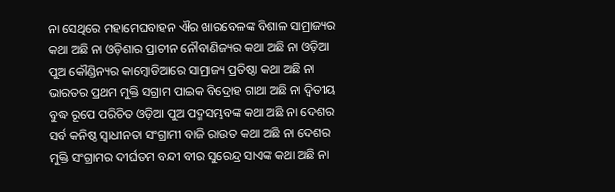ନା ସେଥିରେ ମହାମେଘବାହନ ଐର ଖାରବେଳଙ୍କ ବିଶାଳ ସାମ୍ରାଜ୍ୟର କଥା ଅଛି ନା ଓଡ଼ିଶାର ପ୍ରାଚୀନ ନୌବାଣିଜ୍ୟର କଥା ଅଛି ନା ଓଡ଼ିଆ ପୁଅ କୌଣ୍ଡିନ୍ୟର କାମ୍ବୋଡିଆରେ ସାମ୍ରାଜ୍ୟ ପ୍ରତିଷ୍ଠା କଥା ଅଛି ନା ଭାରତର ପ୍ରଥମ ମୁକ୍ତି ସଗ୍ରାମ ପାଇକ ବିଦ୍ରୋହ ଗାଥା ଅଛି ନା ଦ୍ୱିତୀୟ ବୁଦ୍ଧ ରୂପେ ପରିଚିତ ଓଡ଼ିଆ ପୁଅ ପଦ୍ମସମ୍ଭବଙ୍କ କଥା ଅଛି ନା ଦେଶର ସର୍ବ କନିଷ୍ଠ ସ୍ବାଧୀନତା ସଂଗ୍ରାମୀ ବାଜି ରାଉତ କଥା ଅଛି ନା ଦେଶର ମୁକ୍ତି ସଂଗ୍ରାମର ଦୀର୍ଘତମ ବନ୍ଦୀ ବୀର ସୁରେନ୍ଦ୍ର ସାଏଙ୍କ କଥା ଅଛି ନା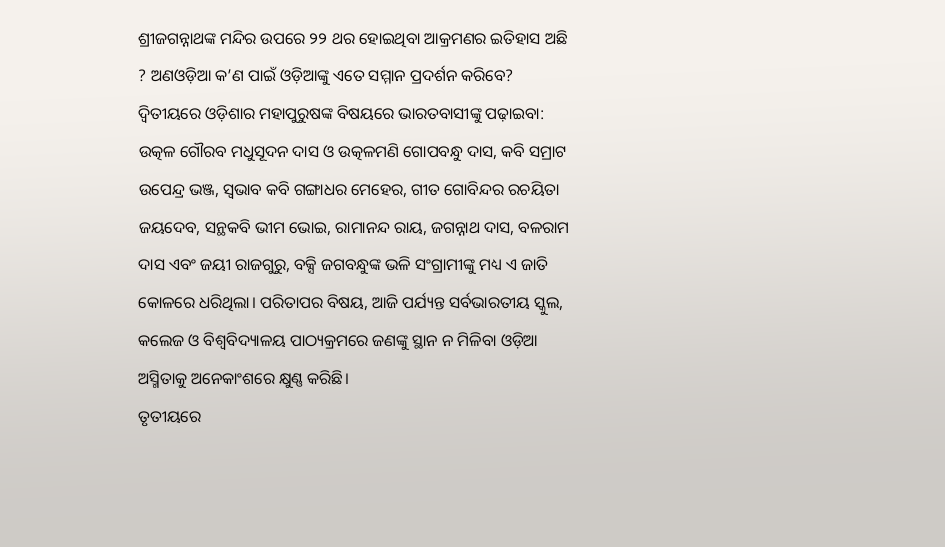ଶ୍ରୀଜଗନ୍ନାଥଙ୍କ ମନ୍ଦିର ଉପରେ ୨୨ ଥର ହୋଇଥିବା ଆକ୍ରମଣର ଇତିହାସ ଅଛି ? ଅଣଓଡ଼ିଆ କ’ଣ ପାଇଁ ଓଡ଼ିଆଙ୍କୁ ଏତେ ସମ୍ମାନ ପ୍ରଦର୍ଶନ କରିବେ?
ଦ୍ୱିତୀୟରେ ଓଡ଼ିଶାର ମହାପୁରୁଷଙ୍କ ବିଷୟରେ ଭାରତବାସୀଙ୍କୁ ପଢ଼ାଇବା: ଉତ୍କଳ ଗୌରବ ମଧୁସୂଦନ ଦାସ ଓ ଉତ୍କଳମଣି ଗୋପବନ୍ଧୁ ଦାସ, କବି ସମ୍ରାଟ ଉପେନ୍ଦ୍ର ଭଞ୍ଜ, ସ୍ବଭାବ କବି ଗଙ୍ଗାଧର ମେହେର, ଗୀତ ଗୋବିନ୍ଦର ରଚୟିତା ଜୟଦେବ, ସନ୍ଥକବି ଭୀମ ଭୋଇ, ରାମାନନ୍ଦ ରାୟ, ଜଗନ୍ନାଥ ଦାସ, ବଳରାମ ଦାସ ଏବଂ ଜୟୀ ରାଜଗୁରୁ, ବକ୍ସି ଜଗବନ୍ଧୁଙ୍କ ଭଳି ସଂଗ୍ରାମୀଙ୍କୁ ମଧ୍ୟ ଏ ଜାତି କୋଳରେ ଧରିଥିଲା। ପରିତାପର ବିଷୟ, ଆଜି ପର୍ଯ୍ୟନ୍ତ ସର୍ବଭାରତୀୟ ସ୍କୁଲ, କଲେଜ ଓ ବିଶ୍ୱବିଦ୍ୟାଳୟ ପାଠ୍ୟକ୍ରମରେ ଜଣଙ୍କୁ ସ୍ଥାନ ନ ମିଳିବା ଓଡ଼ିଆ ଅସ୍ମିତାକୁ ଅନେକାଂଶରେ କ୍ଷୁଣ୍ଣ କରିଛି।
ତୃତୀୟରେ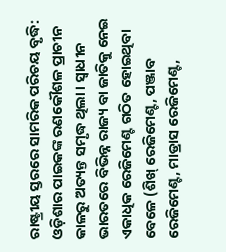ରାଷ୍ଟ୍ରୀୟ ସ୍ତରରେ ସାମରିକ ପରିଚୟ ବୃଦ୍ଧି: ଓଡ଼ିଶାର ପାଇକଙ୍କ ରଣକୌଶଳ ପ୍ରାଚୀନ କାଳରୁ ଅତ୍ୟନ୍ତ ସମୃଦ୍ଧ ଥିଲା। ସ୍ବାଧୀନ ଭାରତରେ ବିଭିନ୍ନ ରାଜ୍ୟ ବା ଜାତିକୁ ନେଇ ଏକାଧିକ ରେଜିମେଣ୍ଟ ଗଠିତ ହୋଇଥିବା ବେଳେ (ଶିଖ୍‌ ରେଜିମେଣ୍ଟ, ପଞ୍ଜାବ ରେଜିମେଣ୍ଟ, ମାଡ୍ରାସ ରେଜିମେଣ୍ଟ,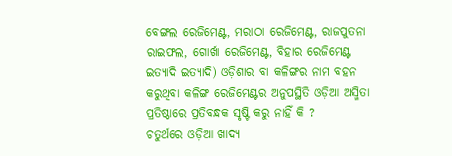ବେଙ୍ଗଲ ରେଜିମେଣ୍ଟ, ମରାଠା ରେଜିମେଣ୍ଟ, ରାଜପୁତନା ରାଇଫଲ, ଗୋର୍ଖା ରେଜିମେଣ୍ଟ, ବିହାର ରେଜିମେଣ୍ଟ ଇତ୍ୟାଦି ଇତ୍ୟାଦି) ଓଡ଼ିଶାର ବା କଳିଙ୍ଗର ନାମ ବହନ କରୁଥିବା କଳିଙ୍ଗ ରେଜିମେଣ୍ଟର ଅନୁପସ୍ଥିତି ଓଡ଼ିଆ ଅସ୍ମିତା ପ୍ରତିଷ୍ଠାରେ ପ୍ରତିବନ୍ଧକ ସୃଷ୍ଟି କରୁ ନାହିଁ କି ?
ଚତୁର୍ଥରେ ଓଡ଼ିଆ ଖାଦ୍ୟ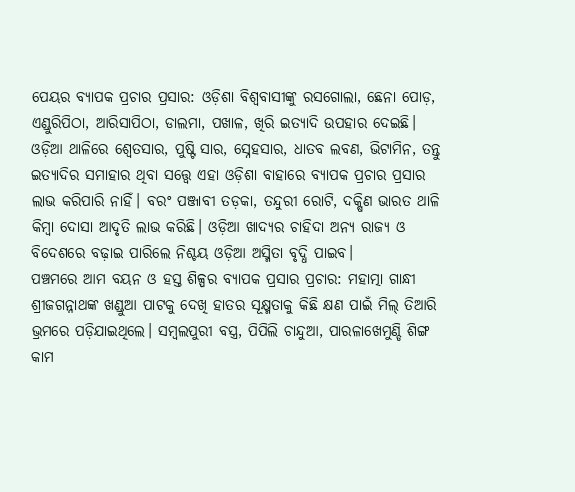ପେୟର ବ୍ୟାପକ ପ୍ରଚାର ପ୍ରସାର: ଓଡ଼ିଶା ବିଶ୍ୱବାସୀଙ୍କୁ ରସଗୋଲା, ଛେନା ପୋଡ଼, ଏଣ୍ଡୁରିପିଠା, ଆରିସାପିଠା, ଡାଲମା, ପଖାଳ, ଖିରି ଇତ୍ୟାଦି ଉପହାର ଦେଇଛି। ଓଡ଼ିଆ ଥାଳିରେ ଶ୍ୱେତସାର, ପୁଷ୍ଟି ସାର, ସ୍ନେହସାର, ଧାତବ ଲବଣ, ଭିଟାମିନ, ତନ୍ତୁ ଇତ୍ୟାଦିର ସମାହାର ଥିବା ସତ୍ତ୍ୱେ ଏହା ଓଡ଼ିଶା ବାହାରେ ବ୍ୟାପକ ପ୍ରଚାର ପ୍ରସାର ଲାଭ କରିପାରି ନାହିଁ। ବରଂ ପଞ୍ଜାବୀ ତଡ଼କା, ତନ୍ଦୁରୀ ରୋଟି, ଦକ୍ଷିଣ ଭାରତ ଥାଳି କିମ୍ବା ଦୋସା ଆଦୃତି ଲାଭ କରିଛି। ଓଡ଼ିଆ ଖାଦ୍ୟର ଚାହିଦା ଅନ୍ୟ ରାଜ୍ୟ ଓ ବିଦେଶରେ ବଢ଼ାଇ ପାରିଲେ ନିଶ୍ଚୟ ଓଡ଼ିଆ ଅସ୍ମିତା ବୃଦ୍ଧି ପାଇବ।
ପଞ୍ଚମରେ ଆମ ବୟନ ଓ ହସ୍ତ ଶିଳ୍ପର ବ୍ୟାପକ ପ୍ରସାର ପ୍ରଚାର: ମହାତ୍ମା ଗାନ୍ଧୀ ଶ୍ରୀଜଗନ୍ନାଥଙ୍କ ଖଣ୍ଡୁଆ ପାଟକୁ ଦେଖି ହାତର ସୂକ୍ଷ୍ମତାକୁ କିଛି କ୍ଷଣ ପାଇଁ ମିଲ୍‌ ତିଆରି ଭ୍ରମରେ ପଡ଼ିଯାଇଥିଲେ। ସମ୍ବଲପୁରୀ ବସ୍ତ୍ର, ପିପିଲି ଚାନ୍ଦୁଆ, ପାରଳାଖେମୁଣ୍ଡି ଶିଙ୍ଗ କାମ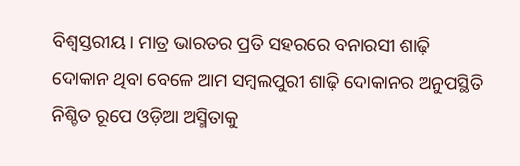ବିଶ୍ୱସ୍ତରୀୟ। ମାତ୍ର ଭାରତର ପ୍ରତି ସହରରେ ବନାରସୀ ଶାଢ଼ି ଦୋକାନ ଥିବା ବେଳେ ଆମ ସମ୍ବଲପୁରୀ ଶାଢ଼ି ଦୋକାନର ଅନୁପସ୍ଥିତି ନିଶ୍ଚିତ ରୂପେ ଓଡ଼ିଆ ଅସ୍ମିତାକୁ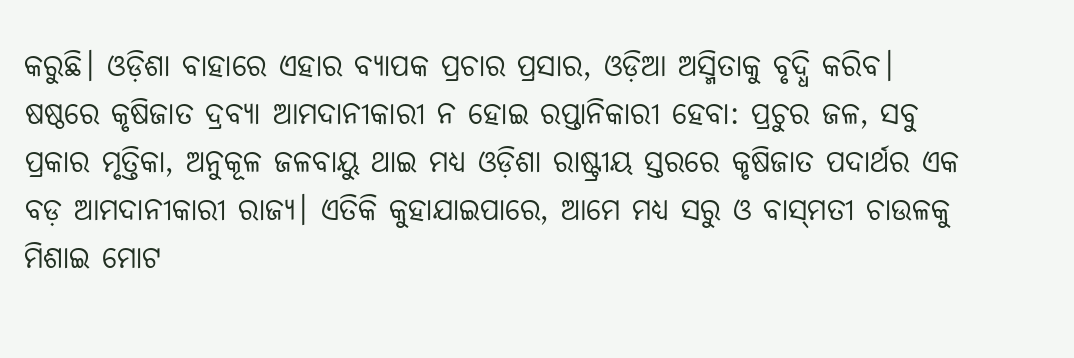କରୁଛି। ଓଡ଼ିଶା ବାହାରେ ଏହାର ବ୍ୟାପକ ପ୍ରଚାର ପ୍ରସାର, ଓଡ଼ିଆ ଅସ୍ମିତାକୁ ବୃଦ୍ଧି କରିବ।
ଷଷ୍ଠରେ କୃଷିଜାତ ଦ୍ରବ୍ୟା ଆମଦାନୀକାରୀ ନ ହୋଇ ରପ୍ତାନିକାରୀ ହେବା: ପ୍ରଚୁର ଜଳ, ସବୁ ପ୍ରକାର ମୃତ୍ତିକା, ଅନୁକୂଳ ଜଳବାୟୁ ଥାଇ ମଧ୍ୟ ଓଡ଼ିଶା ରାଷ୍ଟ୍ରୀୟ ସ୍ତରରେ କୃଷିଜାତ ପଦାର୍ଥର ଏକ ବଡ଼ ଆମଦାନୀକାରୀ ରାଜ୍ୟ। ଏତିକି କୁହାଯାଇପାରେ, ଆମେ ମଧ୍ୟ ସରୁ ଓ ବାସ୍‌ମତୀ ଚାଉଳକୁ ମିଶାଇ ମୋଟ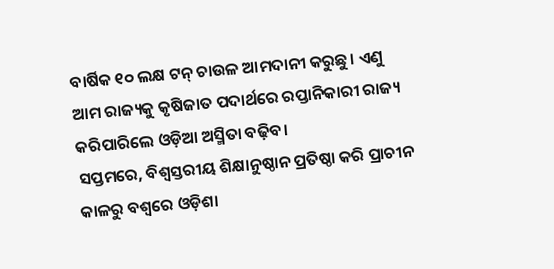ବାର୍ଷିକ ୧୦ ଲକ୍ଷ ଟନ୍‌ ଚାଉଳ ଆମଦାନୀ କରୁଛୁ। ଏଣୁ ଆମ ରାଜ୍ୟକୁ କୃଷିଜାତ ପଦାର୍ଥରେ ରପ୍ତାନିକାରୀ ରାଜ୍ୟ କରିପାରିଲେ ଓଡ଼ିଆ ଅସ୍ମିତା ବଢ଼ିବ।
ସପ୍ତମରେ, ବିଶ୍ୱସ୍ତରୀୟ ଶିକ୍ଷାନୁଷ୍ଠାନ ପ୍ରତିଷ୍ଠା କରି ପ୍ରାଚୀନ କାଳରୁ ବଶ୍ୱରେ ଓଡ଼ିଶା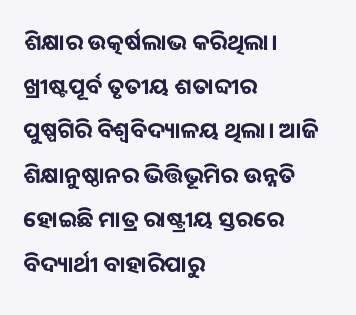ଶିକ୍ଷାର ଉତ୍କର୍ଷଲାଭ କରିଥିଲା। ଖ୍ରୀଷ୍ଟପୂର୍ବ ତୃତୀୟ ଶତାବ୍ଦୀର ପୁଷ୍ପଗିରି ବିଶ୍ୱବିଦ୍ୟାଳୟ ଥିଲା। ଆଜି ଶିକ୍ଷାନୁଷ୍ଠାନର ଭିତ୍ତିଭୂମିର ଉନ୍ନତି ହୋଇଛି ମାତ୍ର ରାଷ୍ଟ୍ରୀୟ ସ୍ତରରେ ବିଦ୍ୟାର୍ଥୀ ବାହାରିପାରୁ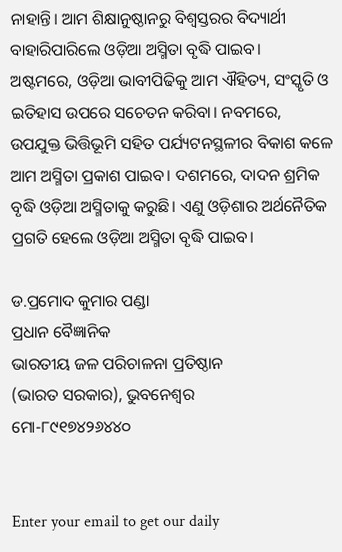ନାହାନ୍ତି। ଆମ ଶିକ୍ଷାନୁଷ୍ଠାନରୁ ବିଶ୍ୱସ୍ତରର ବିଦ୍ୟାର୍ଥୀ ବାହାରିପାରିଲେ ଓଡ଼ିଆ ଅସ୍ମିତା ବୃଦ୍ଧି ପାଇବ।
ଅଷ୍ଟମରେ, ଓଡ଼ିଆ ଭାବୀପିଢିକୁ ଆମ ଐହିତ୍ୟ, ସଂସ୍କୃତି ଓ ଇତିହାସ ଉପରେ ସଚେତନ କରିବା। ନବମରେ, ଉପଯୁକ୍ତ ଭିତ୍ତିଭୂମି ସହିତ ପର୍ଯ୍ୟଟନସ୍ଥଳୀର ବିକାଶ କଳେ ଆମ ଅସ୍ମିତା ପ୍ରକାଶ ପାଇବ। ଦଶମରେ, ଦାଦନ ଶ୍ରମିକ ବୃଦ୍ଧି ଓଡ଼ିଆ ଅସ୍ମିତାକୁ କରୁଛି। ଏଣୁ ଓଡ଼ିଶାର ଅର୍ଥନୈତିକ ପ୍ରଗତି ହେଲେ ଓଡ଼ିଆ ଅସ୍ମିତା ବୃଦ୍ଧି ପାଇବ।

ଡ.ପ୍ରମୋଦ କୁମାର ପଣ୍ଡା
ପ୍ରଧାନ ବୈଜ୍ଞାନିକ
ଭାରତୀୟ ଜଳ ପରିଚାଳନା ପ୍ରତିଷ୍ଠାନ
(ଭାରତ ସରକାର), ଭୁବନେଶ୍ୱର
ମୋ-୮୯୧୭୪୨୬୪୪୦


Enter your email to get our daily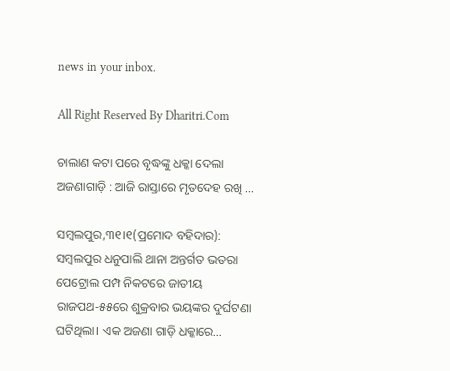news in your inbox.

All Right Reserved By Dharitri.Com

ଚାଲାଣ କଟା ପରେ ବୃଦ୍ଧଙ୍କୁ ଧକ୍କା ଦେଲା ଅଜଣାଗାଡ଼ି : ଆଜି ରାସ୍ତାରେ ମୃତଦେହ ରଖି …

ସମ୍ବଲପୁର,୩୧।୧(ପ୍ରମୋଦ ବହିଦାର): ସମ୍ବଲପୁର ଧନୁପାଲି ଥାନା ଅନ୍ତର୍ଗତ ଭତରା ପେଟ୍ରୋଲ ପମ୍ପ ନିକଟରେ ଜାତୀୟ ରାଜପଥ-୫୫ରେ ଶୁକ୍ରବାର ଭୟଙ୍କର ଦୁର୍ଘଟଣା ଘଟିଥିଲା। ଏକ ଅଜଣା ଗାଡ଼ି ଧକ୍କାରେ…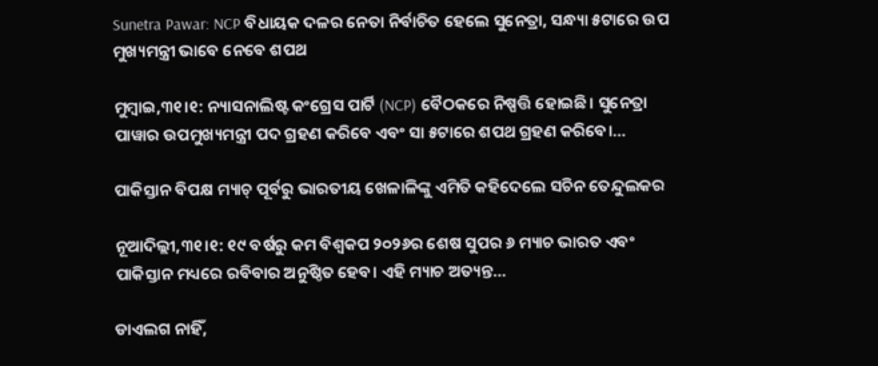Sunetra Pawar: NCP ବିଧାୟକ ଦଳର ନେତା ନିର୍ବାଚିତ ହେଲେ ସୁନେତ୍ରା, ସନ୍ଧ୍ୟା ୫ଟାରେ ଉପ ମୁଖ୍ୟମନ୍ତ୍ରୀ ଭାବେ ନେବେ ଶପଥ

ମୁମ୍ବାଇ,୩୧।୧: ନ୍ୟାସନାଲିଷ୍ଟ କଂଗ୍ରେସ ପାର୍ଟି (NCP) ବୈଠକରେ ନିଷ୍ପତ୍ତି ହୋଇଛି। ସୁନେତ୍ରା ପାୱାର ଉପମୁଖ୍ୟମନ୍ତ୍ରୀ ପଦ ଗ୍ରହଣ କରିବେ ଏବଂ ସା ୫ଟାରେ ଶପଥ ଗ୍ରହଣ କରିବେ।…

ପାକିସ୍ତାନ ବିପକ୍ଷ ମ୍ୟାଚ୍‌ ପୂର୍ବରୁ ଭାରତୀୟ ଖେଳାଳିଙ୍କୁ ଏମିତି କହିଦେଲେ ସଚିନ ତେନ୍ଦୁଲକର

ନୂଆଦିଲ୍ଲୀ,୩୧।୧: ୧୯ ବର୍ଷରୁ କମ ବିଶ୍ୱକପ ୨୦୨୬ର ଶେଷ ସୁପର ୬ ମ୍ୟାଚ ଭାରତ ଏବଂ ପାକିସ୍ତାନ ମଧ୍ୟରେ ରବିବାର ଅନୁଷ୍ଠିତ ହେବ। ଏହି ମ୍ୟାଚ ଅତ୍ୟନ୍ତ…

ଡାଏଲଗ ନାହିଁ,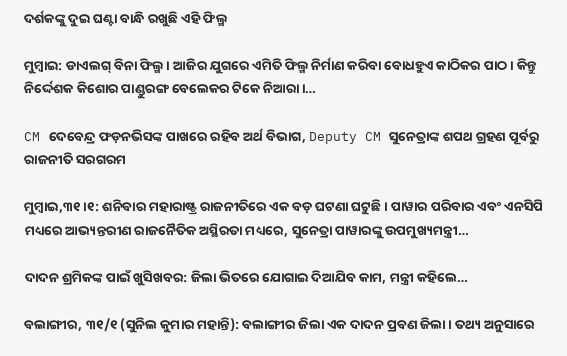ଦର୍ଶକଙ୍କୁ ଦୁଇ ଘଣ୍ଟା ବାନ୍ଧି ରଖୁଛି ଏହି ଫିଲ୍ମ

ମୁମ୍ବାଇ: ଡାଏଲଗ୍‌ ବିନା ଫିଲ୍ମ। ଆଜିର ଯୁଗରେ ଏମିତି ଫିଲ୍ମ ନିର୍ମାଣ କରିବା ବୋଧହୁଏ କାଠିକର ପାଠ। କିନ୍ତୁ ନିର୍ଦ୍ଦେଶକ କିଶୋର ପାଣ୍ଡୁରଙ୍ଗ ବେଲେକର ଟିକେ ନିଆରା।…

CM ଦେବେନ୍ଦ୍ର ଫଡ଼ନଭିସଙ୍କ ପାଖରେ ରହିବ ଅର୍ଥ ବିଭାଗ, Deputy CM ସୁନେତ୍ରାଙ୍କ ଶପଥ ଗ୍ରହଣ ପୂର୍ବରୁ ରାଜନୀତି ସରଗରମ

ମୁମ୍ବାଇ,୩୧।୧: ଶନିବାର ମହାରାଷ୍ଟ୍ର ରାଜନୀତିରେ ଏକ ବଡ଼ ଘଟଣା ଘଟୁଛି। ପାୱାର ପରିବାର ଏବଂ ଏନସିପି ମଧ୍ୟରେ ଆଭ୍ୟନ୍ତରୀଣ ରାଜନୈତିକ ଅସ୍ଥିରତା ମଧ୍ୟରେ, ସୁନେତ୍ରା ପାୱାରଙ୍କୁ ଉପମୁଖ୍ୟମନ୍ତ୍ରୀ…

ଦାଦନ ଶ୍ରମିକଙ୍କ ପାଇଁ ଖୁସିଖବର: ଜିଲା ଭିତରେ ଯୋଗାଇ ଦିଆଯିବ କାମ, ମନ୍ତ୍ରୀ କହିଲେ…

ବଲାଙ୍ଗୀର, ୩୧/୧ (ସୁନିଲ କୁମାର ମହାନ୍ତି): ବଲାଙ୍ଗୀର ଜିଲା ଏକ ଦାଦନ ପ୍ରବଣ ଜିଲା। ତଥ୍ୟ ଅନୁସାରେ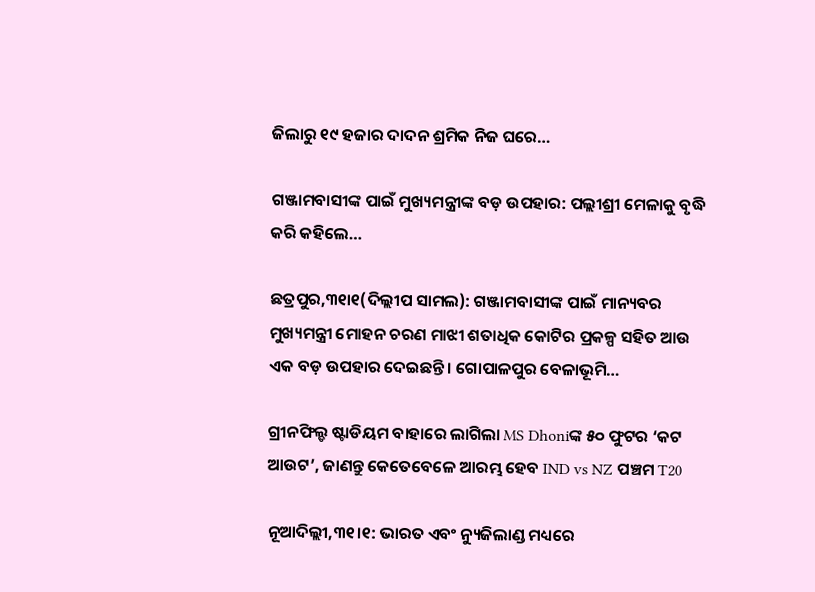ଜିଲାରୁ ୧୯ ହଜାର ଦାଦନ ଶ୍ରମିକ ନିଜ ଘରେ…

ଗଞ୍ଜାମବାସୀଙ୍କ ପାଇଁ ମୁଖ୍ୟମନ୍ତ୍ରୀଙ୍କ ବଡ଼ ଉପହାର: ପଲ୍ଲୀଶ୍ରୀ ମେଳାକୁ ବୃଦ୍ଧି କରି କହିଲେ…

ଛତ୍ରପୁର,୩୧ା୧(ଦିଲ୍ଲୀପ ସାମଲ): ଗଞ୍ଜାମବାସୀଙ୍କ ପାଇଁ ମାନ୍ୟବର ମୁଖ୍ୟମନ୍ତ୍ରୀ ମୋହନ ଚରଣ ମାଝୀ ଶତାଧିକ କୋଟିର ପ୍ରକଳ୍ପ ସହିତ ଆଉ ଏକ ବଡ଼ ଉପହାର ଦେଇଛନ୍ତି। ଗୋପାଳପୁର ବେଳାଭୂମି…

ଗ୍ରୀନଫିଲ୍ଡ ଷ୍ଟାଡିୟମ ବାହାରେ ଲାଗିଲା MS Dhoniଙ୍କ ୫୦ ଫୁଟର ‘କଟ ଆଉଟ’, ଜାଣନ୍ତୁ କେତେବେଳେ ଆରମ୍ଭ ହେବ IND vs NZ ପଞ୍ଚମ T20

ନୂଆଦିଲ୍ଲୀ,୩୧।୧: ଭାରତ ଏବଂ ନ୍ୟୁଜିଲାଣ୍ଡ ମଧ୍ୟରେ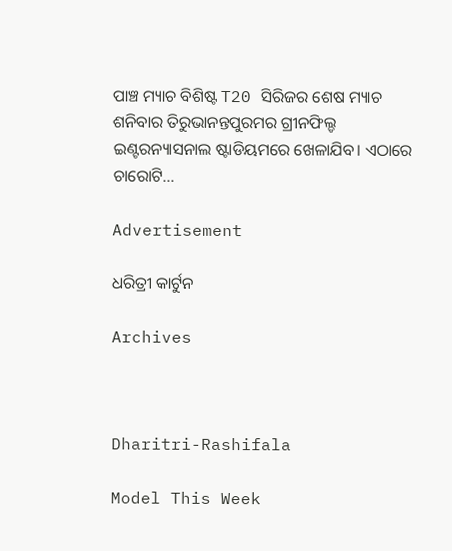ପାଞ୍ଚ ମ୍ୟାଚ ବିଶିଷ୍ଟ T20 ସିରିଜର ଶେଷ ମ୍ୟାଚ ଶନିବାର ତିରୁଭାନନ୍ତପୁରମର ଗ୍ରୀନଫିଲ୍ଡ ଇଣ୍ଟରନ୍ୟାସନାଲ ଷ୍ଟାଡିୟମରେ ଖେଳାଯିବ। ଏଠାରେ ଚାରୋଟି…

Advertisement

ଧରିତ୍ରୀ କାର୍ଟୁନ

Archives



Dharitri-Rashifala

Model This Week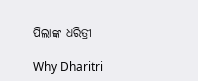ପିଲାଙ୍କ ଧରିତ୍ରୀ

Why Dharitri